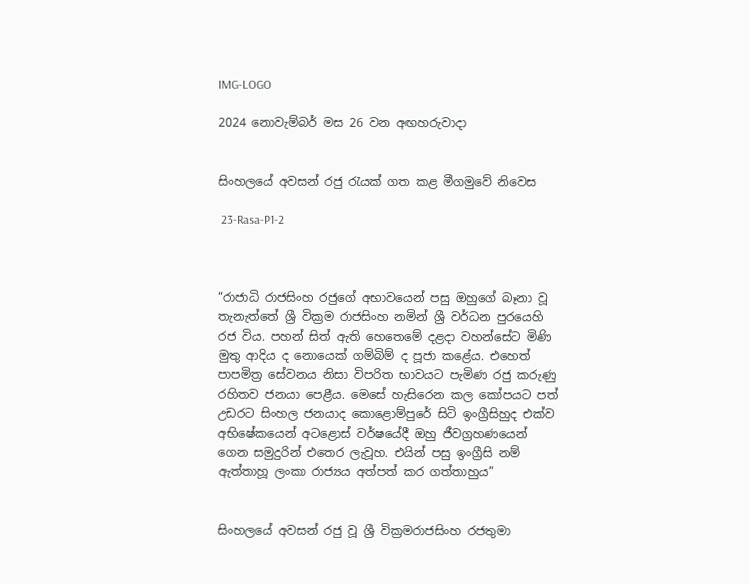IMG-LOGO

2024 නොවැම්බර් මස 26 වන අඟහරුවාදා


සිංහලයේ අවසන් රජු රැයක් ගත කළ මීගමුවේ නිවෙස

 23-Rasa-P1-2



“රාජාධි රාජසිංහ රජුගේ අභාවයෙන් පසු ඔහුගේ බෑනා වූ තැනැත්තේ ශ්‍රී වික්‍රම රාජසිංහ නමින් ශ්‍රී වර්ධන පුරයෙහි රජ විය. පහන් සිත් ඇති හෙතෙමේ දළදා වහන්සේට මිණි මුතු ආදිය ද නොයෙක් ගම්බිම් ද පූජා කළේය. එහෙත් පාපමිත්‍ර සේවනය නිසා විපරිත භාවයට පැමිණ රජු කරුණු රහිතව ජනයා පෙළීය. මෙසේ හැසිරෙන කල කෝපයට පත් උඩරට සිංහල ජනයාද කොළොම්පුරේ සිටි ඉංග්‍රීසිහුද එක්ව අභිෂේකයෙන් අටළොස් වර්ෂයේදී ඔහු ජීවග්‍රහණයෙන් ගෙන සමුදුරින් එතෙර ලැවූහ. එයින් පසු ඉංග්‍රීසි නම් ඇත්තාහූ ලංකා රාජ්‍යය අත්පත් කර ගත්තාහුය”


සිංහලයේ අවසන් රජු වූ ශ්‍රී වික්‍රමරාජසිංහ රජතුමා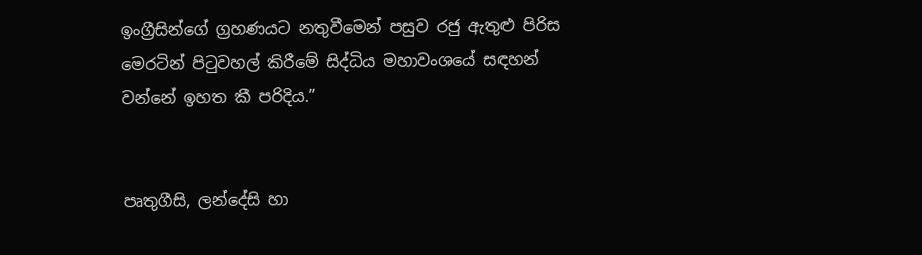ඉංග්‍රීසින්ගේ ග්‍රහණයට නතුවීමෙන් පසුව රජු ඇතුළු පිරිස මෙරටින් පිටුවහල් කිරීමේ සිද්ධිය මහාවංශයේ සඳහන් වන්නේ ඉහත කී පරිදිය.”


පෘතුගීසි, ලන්දේසි හා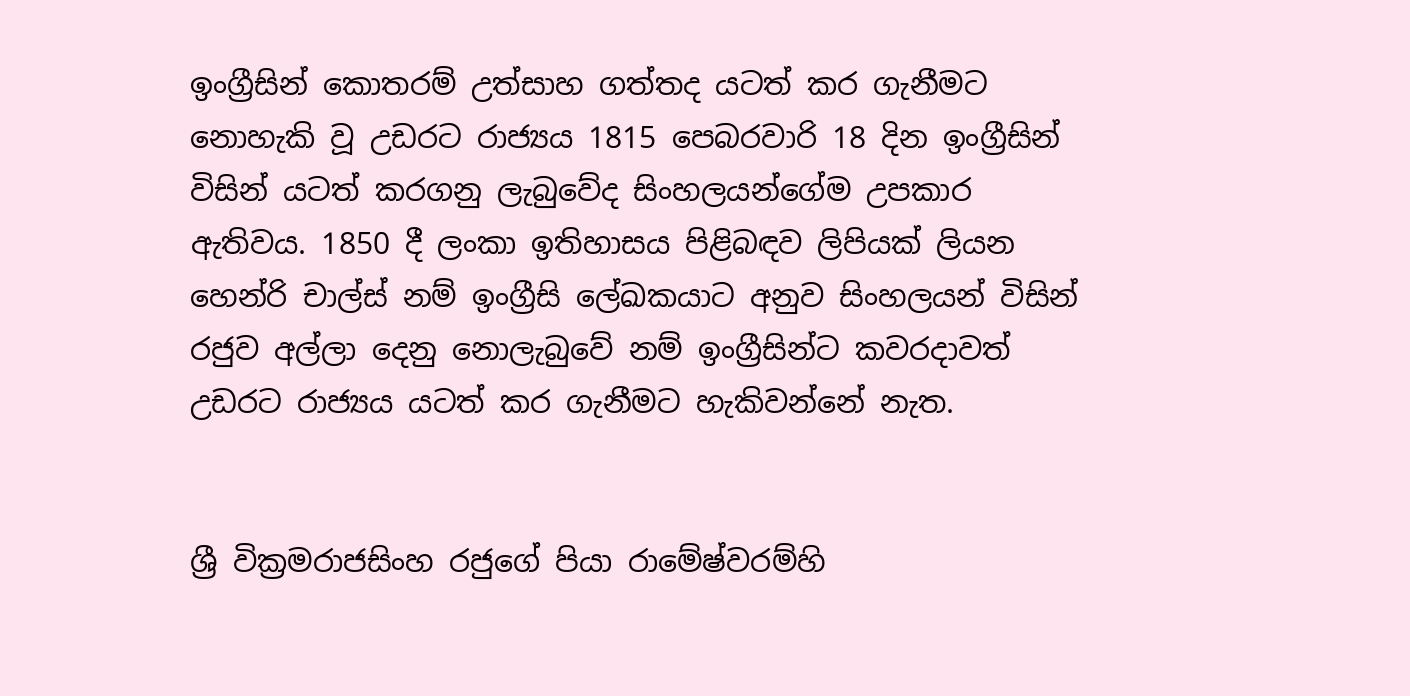ඉංග්‍රීසින් කොතරම් උත්සාහ ගත්තද යටත් කර ගැනීමට නොහැකි වූ උඩරට රාජ්‍යය 1815 පෙබරවාරි 18 දින ඉංග්‍රීසින් විසින් යටත් කරගනු ලැබුවේද සිංහලයන්ගේම උපකාර ඇතිවය. 1850 දී ලංකා ඉතිහාසය පිළිබඳව ලිපියක් ලියන හෙන්රි චාල්ස් නම් ඉංග්‍රීසි ලේඛකයාට අනුව සිංහලයන් විසින් රජුව අල්ලා දෙනු නොලැබුවේ නම් ඉංග්‍රීසින්ට කවරදාවත් උඩරට රාජ්‍යය යටත් කර ගැනීමට හැකිවන්නේ නැත.


ශ්‍රී වික්‍රමරාජසිංහ රජුගේ පියා රාමේෂ්වරම්හි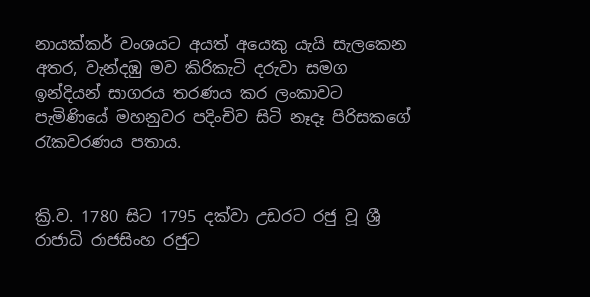නායක්කර් වංශයට අයත් අයෙකු යැයි සැලකෙන අතර, වැන්දඹු මව කිරිකැටි දරුවා සමග ඉන්දියන් සාගරය තරණය කර ලංකාවට පැමිණියේ මහනුවර පදිංචිව සිටි නෑදෑ පිරිසකගේ රැකවරණය පතාය.


ක්‍රි.ව. 1780 සිට 1795 දක්වා උඩරට රජු වූ ශ්‍රී රාජාධි රාජසිංහ රජුට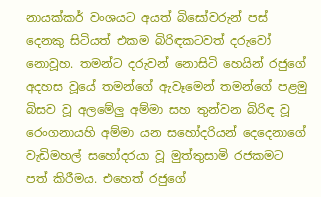නායක්කර් වංශයට අයත් බිසෝවරුන් පස් දෙනකු සිටියත් එකම බිරිඳකටවත් දරුවෝ නොවූහ. තමන්ට දරුවන් නොසිටි හෙයින් රජුගේ අදහස වූයේ තමන්ගේ ඇවෑමෙන් තමන්ගේ පළමු බිසව වූ අලමේලු අම්මා සහ තුන්වන බිරිඳ වූ රෙංගනායහි අම්මා යන සහෝදරියන් දෙදෙනාගේ වැඩිමහල් සහෝදරයා වූ මුත්තුසාමි රජකමට පත් කිරීමය. එහෙත් රජුගේ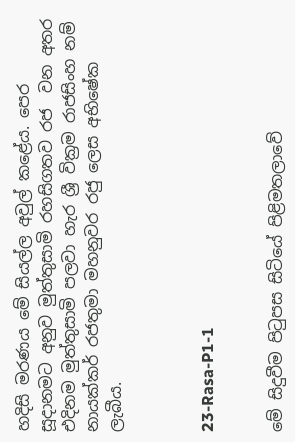හදිසි මරණය මේ සියල්ල අවුල් කළේය. පෙර සූදානමට අනුව මුත්තුසාමි රහසිගතව රජ  වන අතර එදිනම මුත්තුසාමි පලවා හැර ශ්‍රී වික්‍රම රාජසිංහ නම් නායක්කර් රජතුමා මහනුවර රජු ලෙස අභිෂේක ලැබීය.



23-Rasa-P1-1


මේ සිදුවීම පිටුපස සිටියේ පිළිමතලාවේ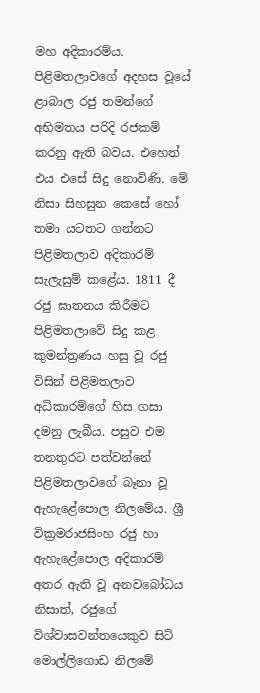මහ අදිකාරම්ය. පිළිමතලාවගේ අදහස වූයේ ළාබාල රජු තමන්ගේ අභිමතය පරිදි රජකම් කරනු ඇති බවය. එහෙත් එය එසේ සිදු නොවිණි. මේ නිසා සිහසුන කෙසේ හෝ තමා යටතට ගන්නට පිළිමතලාව අදිකාරම් සැලැසුම් කළේය. 1811 දී රජු ඝාතනය කිරීමට පිළිමතලාවේ සිදු කළ කුමන්ත්‍රණය හසු වූ රජු විසින් පිළිමතලාව අධිකාරම්ගේ හිස ගසා දමනු ලැබීය. පසුව එම තනතුරට පත්වන්නේ පිළිමතලාවගේ බෑනා වූ ඇහැළේපොල නිලමේය. ශ්‍රී වික්‍රමරාජසිංහ රජු හා ඇහැළේපොල අදිකාරම් අතර ඇති වූ අනවබෝධය නිසාත්, රජුගේ විශ්වාසවන්තයෙකුව සිටි මොල්ලිගොඩ නිලමේ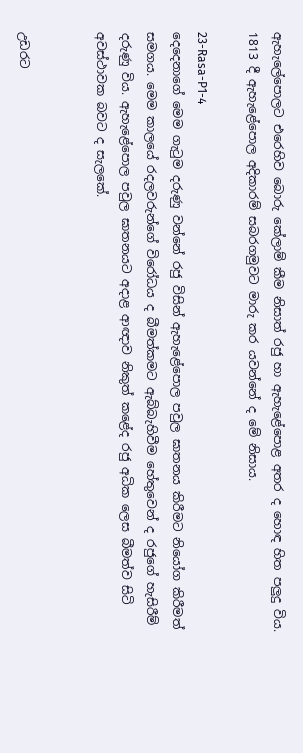ඇහැලේපොලට එරෙහිව බොරු කේලාම් කීම නිසාත් රජු හා ඇහැළේපොළ අතර ද හොඳ හිත පලුදු විය. 1813 දී ඇහැළේපොල අදිකාරම් සබරගමුවට මාරු කර යවන්නේ ද මේ නිසාය.

23-Rasa-P1-4
දෙදෙනාගේ මෙම ගැටුම දරුණු වන්නේ රජු විසින් ඇහැළේපොල පවුල ඝාතනය කිරීමට නියෝග කිරීමත් සමගය. මෙම කාලයේ රදලවරුන්ගේ විරෝධය ද බීමත්කමට ඇබ්බැහිවීම හේතුවෙන් ද රජුගේ හැසිරීම් දරුණු විය. ඇහැළේපොල පවුල ඝාතනයට අදාළ ආඥාව නිකුත් කළේද රජු අධික ලෙස බීමත්ව සිටි අවස්ථාවක බවට ද සැලකේ.


උඩරට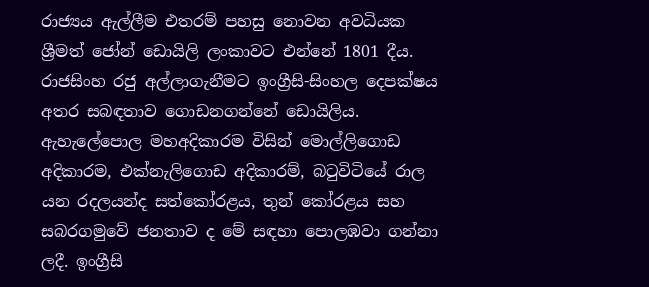රාජ්‍යය ඇල්ලීම එතරම් පහසු නොවන අවධියක ශ්‍රීමත් ජෝන් ඩොයිලි ලංකාවට එන්නේ 1801 දීය. රාජසිංහ රජු අල්ලාගැනීමට ඉංග්‍රීසි-සිංහල දෙපක්ෂය අතර සබඳතාව ගොඩනගන්නේ ඩොයිලිය. ඇහැලේපොල මහඅදිකාරම විසින් මොල්ලිගොඩ අදිකාරම, එක්නැලිගොඩ අදිකාරම්, බටුවිටියේ රාල යන රදලයන්ද සත්කෝරළය, තුන් කෝරළය සහ සබරගමුවේ ජනතාව ද මේ සඳහා පොලඹවා ගන්නා ලදී. ඉංග්‍රීසි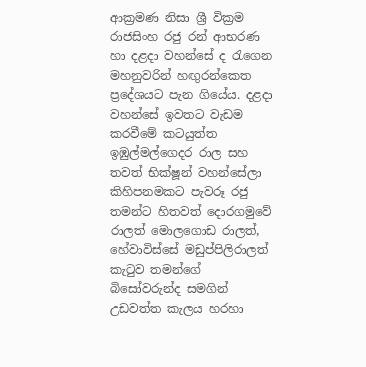ආක්‍රමණ නිසා ශ්‍රී වික්‍රම රාජසිංහ රජු රන් ආභරණ හා දළදා වහන්සේ ද රැගෙන මහනුවරින් හඟුරන්කෙත ප්‍රදේශයට පැන ගියේය. දළදා වහන්සේ ඉවතට වැඩම කරවීමේ කටයුත්ත ඉඹුල්මල්ගෙදර රාල සහ තවත් භික්ෂූන් වහන්සේලා කිහිපනමකට පැවරූ රජු තමන්ට හිතවත් දොරගමුවේ රාලත් මොලගොඩ රාලත්, හේවාවිස්සේ මඩුප්පිලිරාලත් කැටුව තමන්ගේ බිසෝවරුන්ද සමගින් උඩවත්ත කැලය හරහා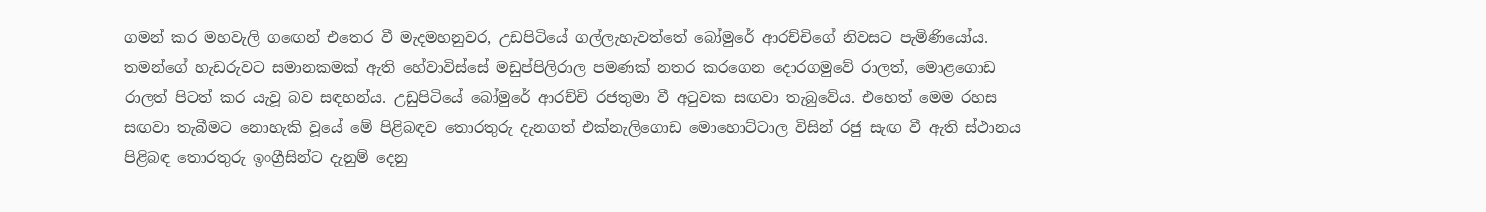ගමන් කර මහවැලි ගඟෙන් එතෙර වී මැදමහනුවර, උඩපිටියේ ගල්ලැහැවත්තේ බෝමුරේ ආරච්චිගේ නිවසට පැමිණියෝය. තමන්ගේ හැඩරුවට සමානකමක් ඇති හේවාවිස්සේ මඩුප්පිලිරාල පමණක් නතර කරගෙන දොරගමුවේ රාලත්, මොළගොඩ රාලත් පිටත් කර යැවූ බව සඳහන්ය. උඩුපිටියේ බෝමුරේ ආරච්චි රජතුමා වී අටුවක සඟවා තැබුවේය. එහෙත් මෙම රහස සඟවා තැබීමට නොහැකි වූයේ මේ පිළිබඳව තොරතුරු දැනගත් එක්නැලිගොඩ මොහොට්ටාල විසින් රජු සැඟ වී ඇති ස්ථානය පිළිබඳ තොරතුරු ඉංග්‍රීසින්ට දැනුම් දෙනු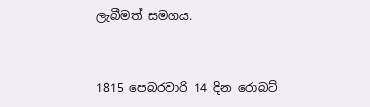ලැබීමත් සමගය.


1815 පෙබරවාරි 14 දින රොබට්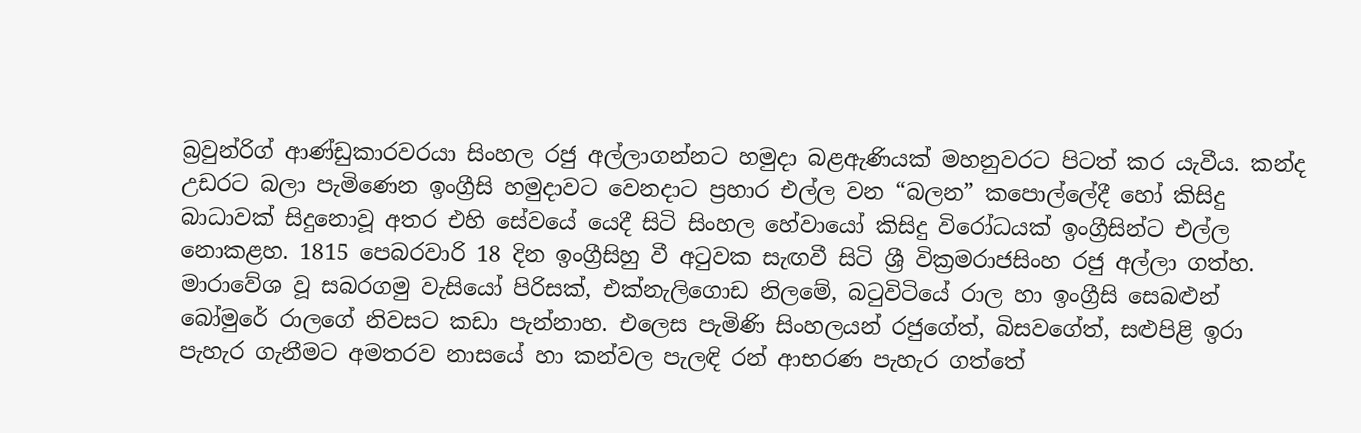බ්‍රවුන්රිග් ආණ්ඩුකාරවරයා සිංහල රජු අල්ලාගන්නට හමුදා බළඇණියක් මහනුවරට පිටත් කර යැවීය. කන්ද උඩරට බලා පැමිණෙන ඉංග්‍රීසි හමුදාවට වෙනදාට ප්‍රහාර එල්ල වන “බලන” කපොල්ලේදී හෝ කිසිදු බාධාවක් සිදුනොවූ අතර එහි සේවයේ යෙදී සිටි සිංහල හේවායෝ කිසිදු විරෝධයක් ඉංග්‍රීසින්ට එල්ල නොකළහ. 1815 පෙබරවාරි 18 දින ඉංග්‍රීසිහු වී අටුවක සැඟවී සිටි ශ්‍රී වික්‍රමරාජසිංහ රජු අල්ලා ගත්හ. මාරාවේශ වූ සබරගමු වැසියෝ පිරිසක්, එක්නැලිගොඩ නිලමේ, බටුවිටියේ රාල හා ඉංග්‍රීසි සෙබළුන් බෝමුරේ රාලගේ නිවසට කඩා පැන්නාහ. එලෙස පැමිණි සිංහලයන් රජුගේත්, බිසවගේත්, සළුපිළි ඉරා පැහැර ගැනීමට අමතරව නාසයේ හා කන්වල පැලඳි රන් ආභරණ පැහැර ගත්තේ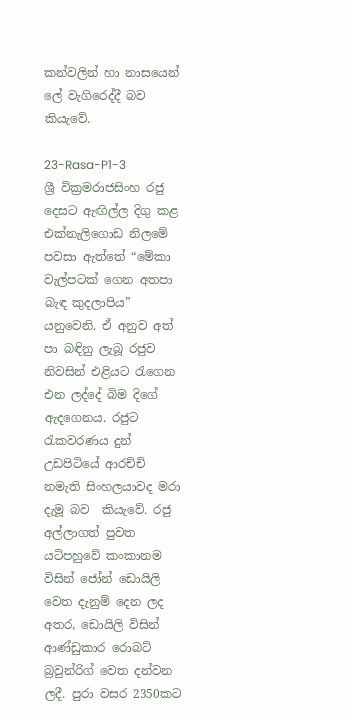කන්වලින් හා නාසයෙන් ලේ වැගිරෙද්දී බව කියැවේ.

23-Rasa-P1-3
ශ්‍රී වික්‍රමරාජසිංහ රජු දෙසට ඇඟිල්ල දිගු කළ එක්නැලිගොඩ නිලමේ පවසා ඇත්තේ “මේකා වැල්පටක් ගෙන අතපා බැඳ කුදලාපිය” යනුවෙනි. ඒ අනුව අත් පා බඳිනු ලැබූ රජුව නිවසින් එළියට රැගෙන එන ලද්දේ බිම දිගේ ඇදගෙනය. රජුට රැකවරණය දුන් උඩපිටියේ ආරච්චි නමැති සිංහලයාවද මරා දැමූ බව  කියැවේ. රජු අල්ලාගත් පුවත යටිපහුවේ කංකානම විසින් ජෝන් ඩොයිලි වෙත දැනුම් දෙන ලද අතර, ඩොයිලි විසින් ආණ්ඩුකාර රොබට් බ්‍රවුන්රිග් වෙත දන්වන ලදී. පුරා වසර 2350කට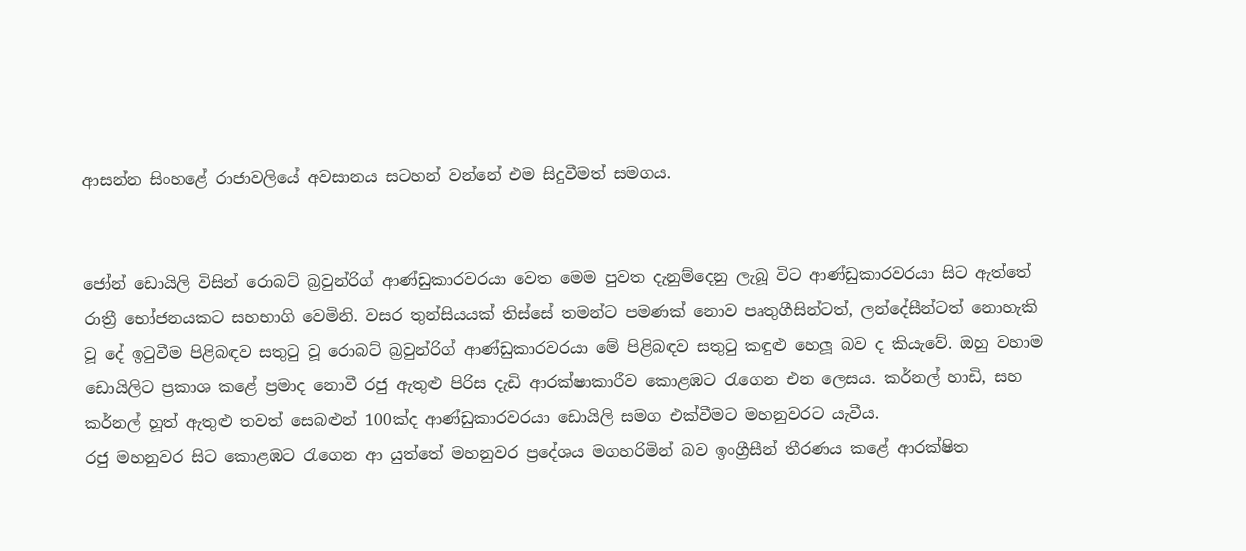ආසන්න සිංහළේ රාජාවලියේ අවසානය සටහන් වන්නේ එම සිදුවීමත් සමගය.


ජෝන් ඩොයිලි විසින් රොබට් බ්‍රවුන්රිග් ආණ්ඩුකාරවරයා වෙත මෙම පුවත දැනුම්දෙනු ලැබූ විට ආණ්ඩුකාරවරයා සිට ඇත්තේ රාත්‍රී භෝජනයකට සහභාගි වෙමිනි. වසර තුන්සියයක් තිස්සේ තමන්ට පමණක් නොව පෘතුගීසින්ටත්, ලන්දේසීන්ටත් නොහැකි වූ දේ ඉටුවීම පිළිබඳව සතුටු වූ රොබට් බ්‍රවුන්රිග් ආණ්ඩුකාරවරයා මේ පිළිබඳව සතුටු කඳුළු හෙලූ බව ද කියැවේ. ඔහු වහාම ඩොයිලිට ප්‍රකාශ කළේ ප්‍රමාද නොවී රජු ඇතුළු පිරිස දැඩි ආරක්ෂාකාරීව කොළඹට රැගෙන එන ලෙසය. කර්නල් හාඩි, සහ කර්නල් හූත් ඇතුළු තවත් සෙබළුන් 100ක්ද ආණ්ඩුකාරවරයා ඩොයිලි සමග එක්වීමට මහනුවරට යැවීය.
රජු මහනුවර සිට කොළඹට රැගෙන ආ යුත්තේ මහනුවර ප්‍රදේශය මගහරිමින් බව ඉංග්‍රීසීන් තීරණය කළේ ආරක්ෂිත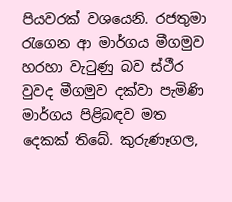පියවරක් වශයෙනි. රජතුමා රැගෙන ආ මාර්ගය මීගමුව හරහා වැටුණු බව ස්ථීර වුවද මීගමුව දක්වා පැමිණි මාර්ගය පිළිබඳව මත දෙකක් තිබේ. කුරුණෑගල,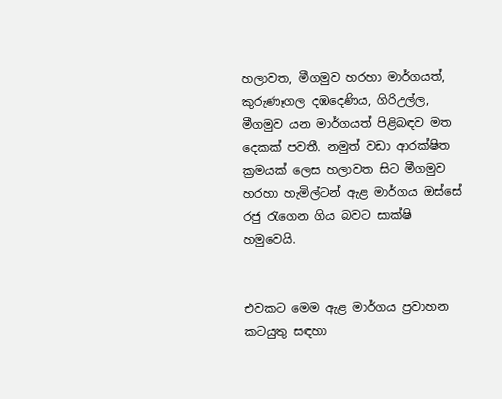හලාවත, මීගමුව හරහා මාර්ගයත්, කුරුණෑගල දඹදෙණිය, ගිරිඋල්ල, මීගමුව යන මාර්ගයත් පිළිබඳව මත දෙකක් පවතී. නමුත් වඩා ආරක්ෂිත ක්‍රමයක් ලෙස හලාවත සිට මීගමුව හරහා හැමිල්ටන් ඇළ මාර්ගය ඔස්සේ රජු රැගෙන ගිය බවට සාක්ෂි හමුවෙයි.


එවකට මෙම ඇළ මාර්ගය ප්‍රවාහන කටයුතු සඳහා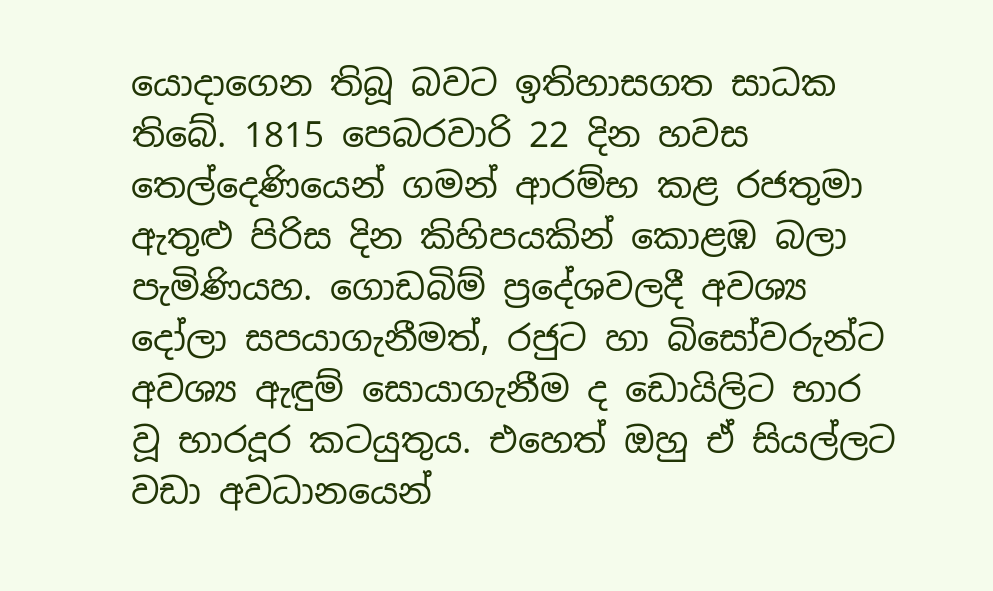යොදාගෙන තිබූ බවට ඉතිහාසගත සාධක තිබේ. 1815 පෙබරවාරි 22 දින හවස තෙල්දෙණියෙන් ගමන් ආරම්භ කළ රජතුමා ඇතුළු පිරිස දින කිහිපයකින් කොළඹ බලා පැමිණියහ. ගොඩබිම් ප්‍රදේශවලදී අවශ්‍ය දෝලා සපයාගැනීමත්, රජුට හා බිසෝවරුන්ට අවශ්‍ය ඇඳුම් සොයාගැනීම ද ඩොයිලිට භාර වූ භාරදූර කටයුතුය. එහෙත් ඔහු ඒ සියල්ලට වඩා අවධානයෙන්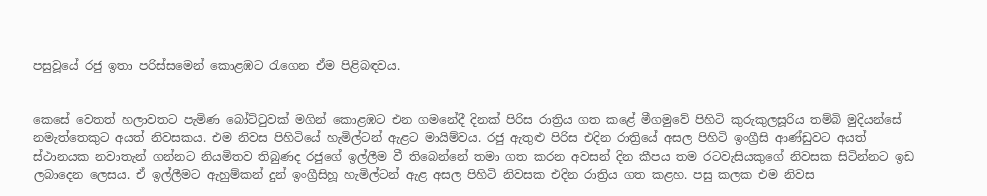පසුවූයේ රජු ඉතා පරිස්සමෙන් කොළඹට රැගෙන ඒම පිළිබඳවය.


කෙසේ වෙතත් හලාවතට පැමිණ බෝට්ටුවක් මගින් කොළඹට එන ගමනේදී දිනක් පිරිස රාත්‍රිය ගත කළේ මීගමුවේ පිහිටි කුරුකුලසූරිය තම්බි මුදියන්සේ නමැත්තෙකුට අයත් නිවසකය. එම නිවස පිහිටියේ හැමිල්ටන් ඇළට මායිම්වය. රජු ඇතුළු පිරිස එදින රාත්‍රියේ අසල පිහිටි ඉංග්‍රීසි ආණ්ඩුවට අයත් ස්ථානයක නවාතැන් ගන්නට නියමිතව තිබුණද රජුගේ ඉල්ලීම වී තිබෙන්නේ තමා ගත කරන අවසන් දින කීපය තම රටවැසියකුගේ නිවසක සිටින්නට ඉඩ ලබාදෙන ලෙසය. ඒ ඉල්ලීමට ඇහුම්කන් දුන් ඉංග්‍රීසිහූ හැමිල්ටන් ඇළ අසල පිහිටි නිවසක එදින රාත්‍රිය ගත කළහ. පසු කලක එම නිවස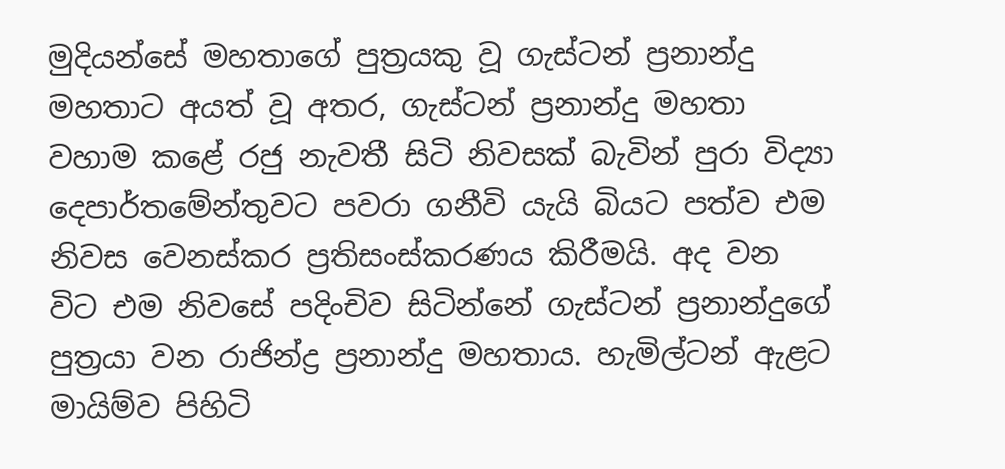මුදියන්සේ මහතාගේ පුත්‍රයකු වූ ගැස්ටන් ප්‍රනාන්දු මහතාට අයත් වූ අතර, ගැස්ටන් ප්‍රනාන්දු මහතා වහාම කළේ රජු නැවතී සිටි නිවසක් බැවින් පුරා විද්‍යා දෙපාර්තමේන්තුවට පවරා ගනීවි යැයි බියට පත්ව එම නිවස වෙනස්කර ප්‍රතිසංස්කරණය කිරීමයි. අද වන විට එම නිවසේ පදිංචිව සිටින්නේ ගැස්ටන් ප්‍රනාන්දුගේ පුත්‍රයා වන රාජින්ද්‍ර ප්‍රනාන්දු මහතාය. හැමිල්ටන් ඇළට මායිම්ව පිහිටි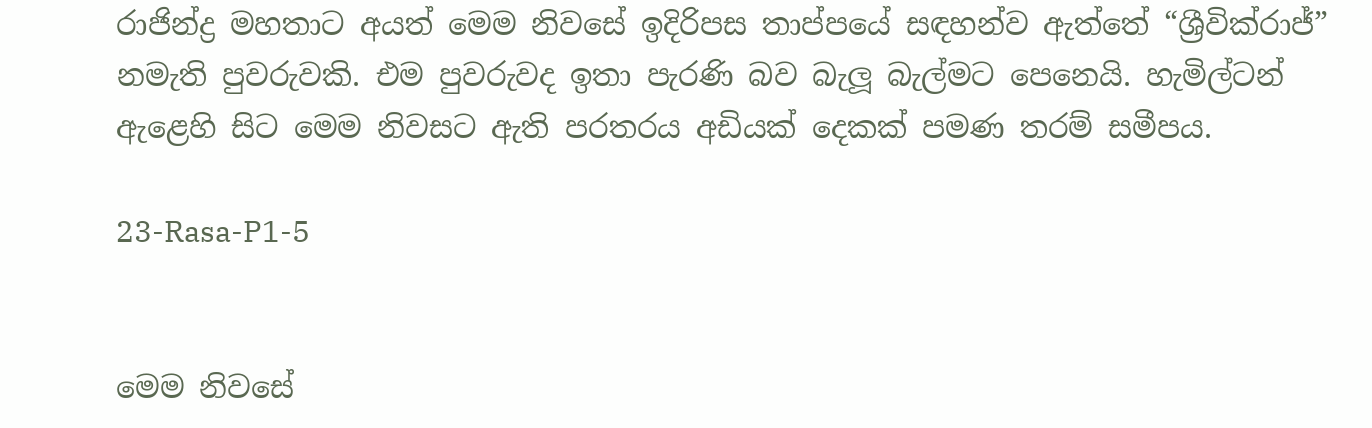රාජින්ද්‍ර මහතාට අයත් මෙම නිවසේ ඉදිරිපස තාප්පයේ සඳහන්ව ඇත්තේ “ශ්‍රීවික්රාජ්” නමැති පුවරුවකි. එම පුවරුවද ඉතා පැරණි බව බැලූ බැල්මට පෙනෙයි. හැමිල්ටන් ඇළෙහි සිට මෙම නිවසට ඇති පරතරය අඩියක් දෙකක් පමණ තරම් සමීපය.

23-Rasa-P1-5


මෙම නිවසේ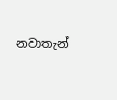නවාතැන්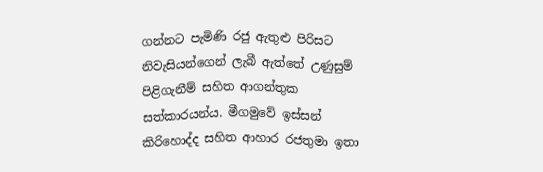ගන්නට පැමිණි රජු ඇතුළු පිරිසට නිවැසියන්ගෙන් ලැබී ඇත්තේ උණුසුම් පිළිගැනීම් සහිත ආගන්තුක සත්කාරයන්ය. මීගමුවේ ඉස්සන් කිරිහොද්ද සහිත ආහාර රජතුමා ඉතා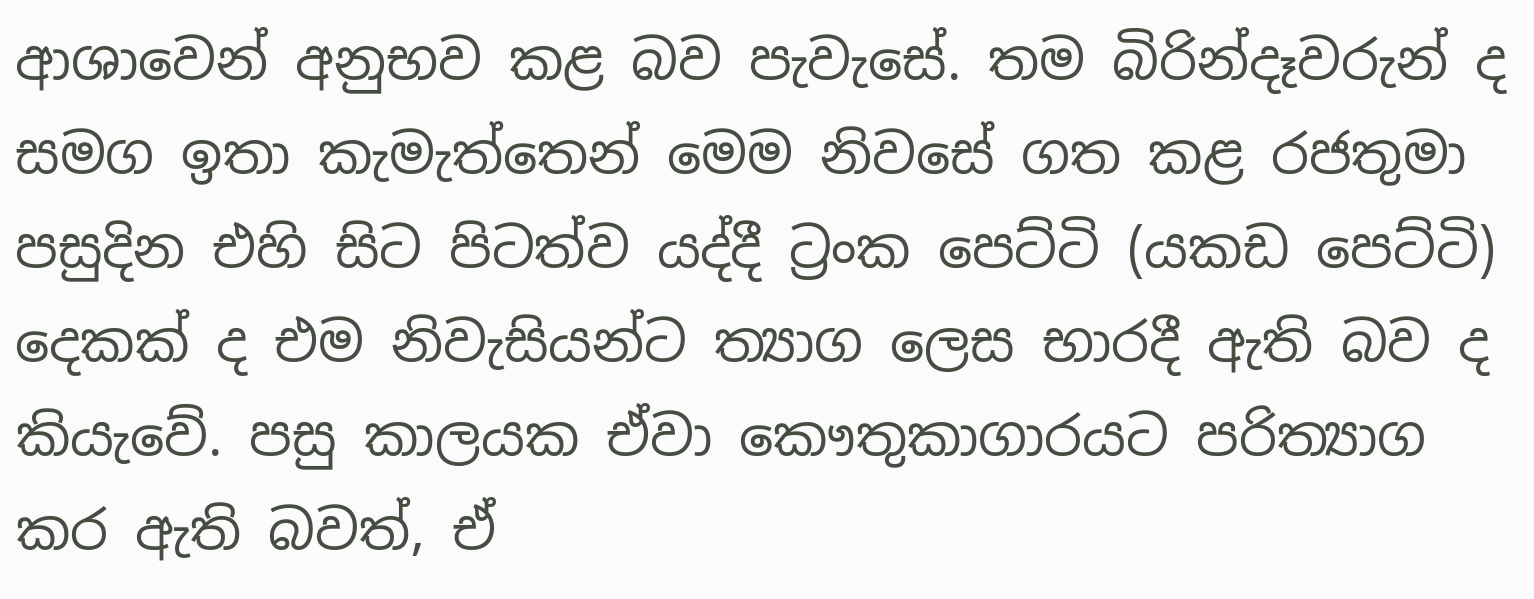ආශාවෙන් අනුභව කළ බව පැවැසේ. තම බිරින්දෑවරුන් ද සමග ඉතා කැමැත්තෙන් මෙම නිවසේ ගත කළ රජතුමා පසුදින එහි සිට පිටත්ව යද්දී ට්‍රංක පෙට්ටි (යකඩ පෙට්ටි) දෙකක් ද එම නිවැසියන්ට ත්‍යාග ලෙස භාරදී ඇති බව ද කියැවේ. පසු කාලයක ඒවා කෞතුකාගාරයට පරිත්‍යාග කර ඇති බවත්, ඒ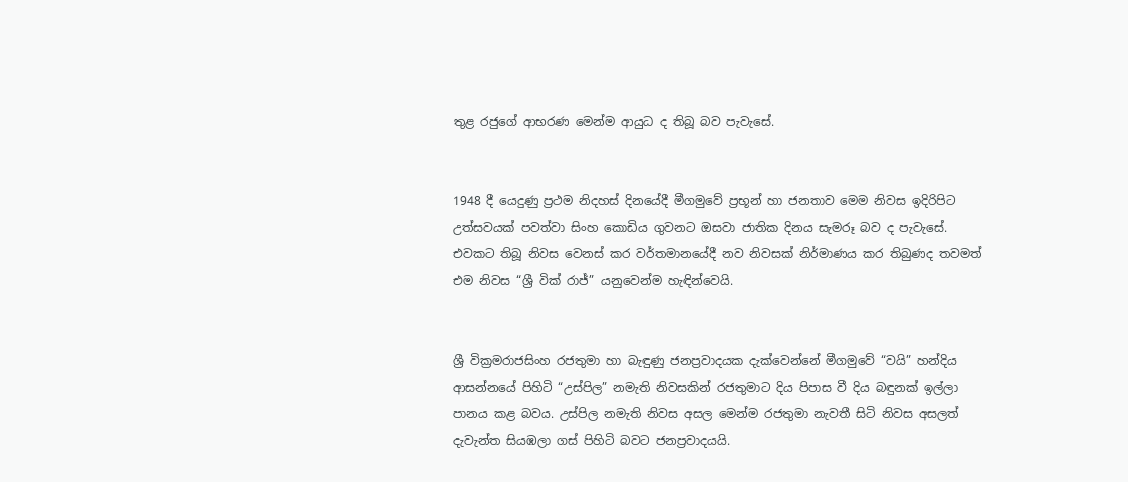තුළ රජුගේ ආභරණ මෙන්ම ආයුධ ද තිබූ බව පැවැසේ.


1948 දී යෙදුණු ප්‍රථම නිදහස් දිනයේදී මීගමුවේ ප්‍රභූන් හා ජනතාව මෙම නිවස ඉදිරිපිට උත්සවයක් පවත්වා සිංහ කොඩිය ගුවනට ඔසවා ජාතික දිනය සැමරූ බව ද පැවැසේ. එවකට තිබූ නිවස වෙනස් කර වර්තමානයේදී නව නිවසක් නිර්මාණය කර තිබුණද තවමත් එම නිවස “ශ්‍රී වික් රාජ්” යනුවෙන්ම හැඳින්වෙයි.


ශ්‍රී වික්‍රමරාජසිංහ රජතුමා හා බැඳුණු ජනප්‍රවාදයක දැක්වෙන්නේ මීගමුවේ “වයි” හන්දිය ආසන්නයේ පිහිටි “උස්පිල” නමැති නිවසකින් රජතුමාට දිය පිපාස වී දිය බඳුනක් ඉල්ලා පානය කළ බවය. උස්පිල නමැති නිවස අසල මෙන්ම රජතුමා නැවතී සිටි නිවස අසලත් දැවැන්ත සියඹලා ගස් පිහිටි බවට ජනප්‍රවාදයයි.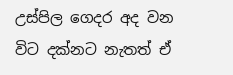උස්පිල ගෙදර අද වන විට දක්නට නැතත් ඒ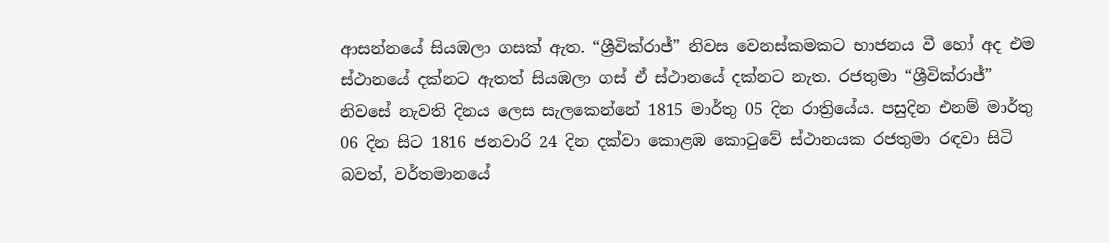ආසන්නයේ සියඹලා ගසක් ඇත. “ශ්‍රීවික්රාජ්” නිවස වෙනස්කමකට භාජනය වී හෝ අද එම ස්ථානයේ දක්නට ඇතත් සියඹලා ගස් ඒ ස්ථානයේ දක්නට නැත. රජතුමා “ශ්‍රීවික්රාජ්” නිවසේ නැවති දිනය ලෙස සැලකෙන්නේ 1815 මාර්තු 05 දින රාත්‍රියේය. පසුදින එනම් මාර්තු 06 දින සිට 1816 ජනවාරි 24 දින දක්වා කොළඹ කොටුවේ ස්ථානයක රජතුමා රඳවා සිටි බවත්, වර්තමානයේ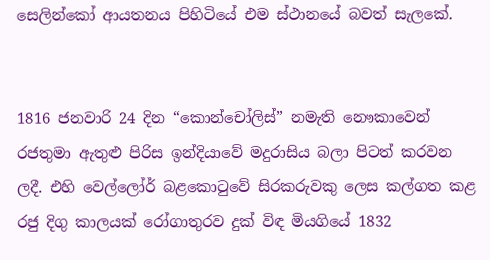සෙලින්කෝ ආයතනය පිහිටියේ එම ස්ථානයේ බවත් සැලකේ.


1816 ජනවාරි 24 දින “කොන්චෝලිස්” නමැති නෞකාවෙන් රජතුමා ඇතුළු පිරිස ඉන්දියාවේ මදුරාසිය බලා පිටත් කරවන ලදී. එහි වෙල්ලෝර් බළකොටුවේ සිරකරුවකු ලෙස කල්ගත කළ රජු දිගු කාලයක් රෝගාතුරව දුක් විඳ මියගියේ 1832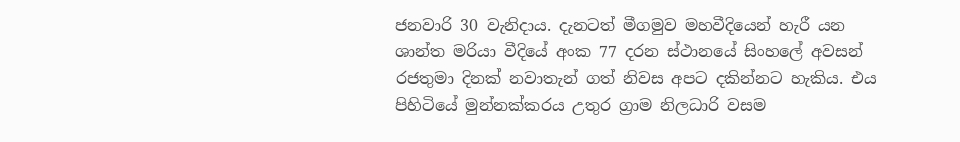ජනවාරි 30 වැනිදාය. දැනටත් මීගමුව මහවීදියෙන් හැරී යන ශාන්ත මරියා වීදියේ අංක 77 දරන ස්ථානයේ සිංහලේ අවසන් රජතුමා දිනක් නවාතැන් ගත් නිවස අපට දකින්නට හැකිය. එය පිහිටියේ මුන්නක්කරය උතුර ග්‍රාම නිලධාරි වසම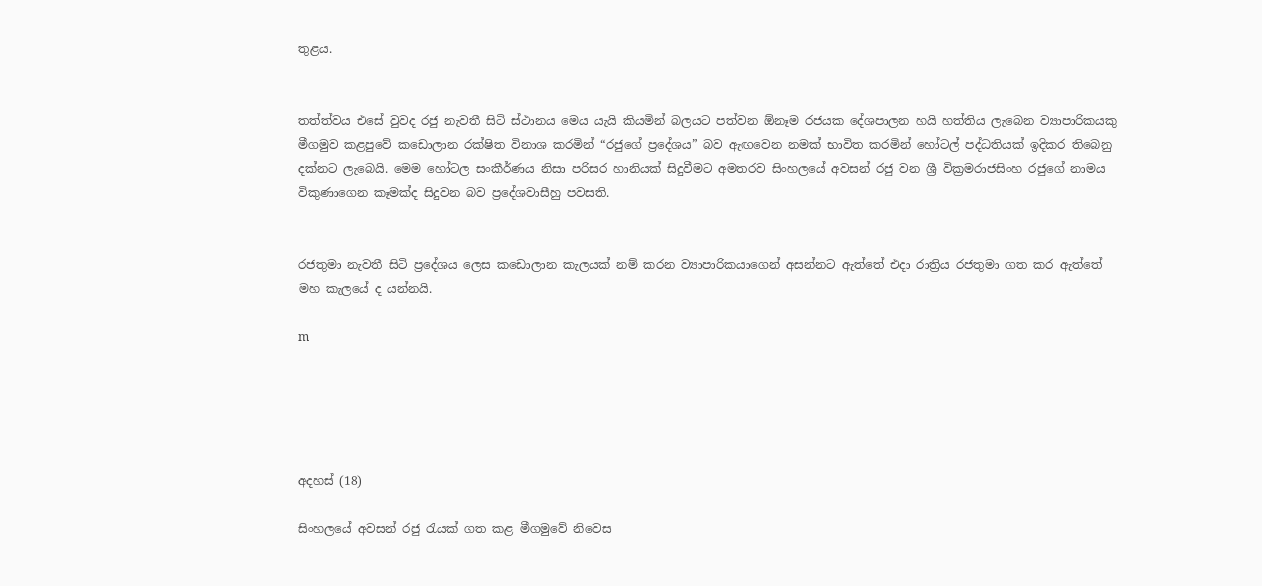තුළය.


තත්ත්වය එසේ වුවද රජු නැවතී සිටි ස්ථානය මෙය යැයි කියමින් බලයට පත්වන ඕනෑම රජයක දේශපාලන හයි හත්තිය ලැබෙන ව්‍යාපාරිකයකු මීගමුව කළපුවේ කඩොලාන රක්ෂිත විනාශ කරමින් “රජුගේ ප්‍රදේශය” බව ඇඟවෙන නමක් භාවිත කරමින් හෝටල් පද්ධතියක් ඉදිකර තිබෙනු දක්නට ලැබෙයි. මෙම හෝටල සංකීර්ණය නිසා පරිසර හානියක් සිදුවීමට අමතරව සිංහලයේ අවසන් රජු වන ශ්‍රී වික්‍රමරාජසිංහ රජුගේ නාමය විකුණාගෙන කෑමක්ද සිදුවන බව ප්‍රදේශවාසීහු පවසති.


රජතුමා නැවතී සිටි ප්‍රදේශය ලෙස කඩොලාන කැලයක් නම් කරන ව්‍යාපාරිකයාගෙන් අසන්නට ඇත්තේ එදා රාත්‍රිය රජතුමා ගත කර ඇත්තේ මහ කැලයේ ද යන්නයි.

m





අදහස් (18)

සිංහලයේ අවසන් රජු රැයක් ගත කළ මීගමුවේ නිවෙස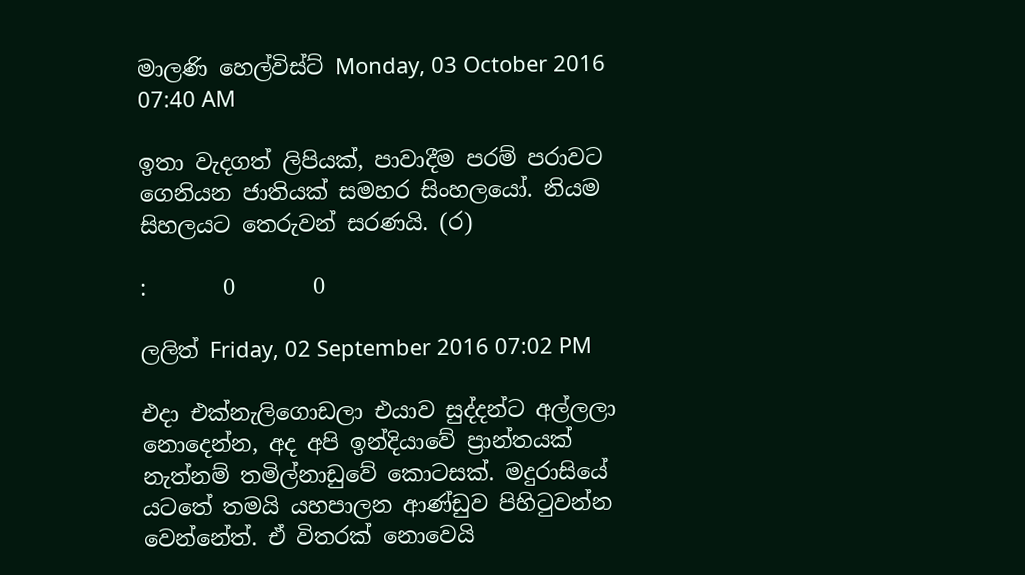මාලණි හෙල්විස්ට් Monday, 03 October 2016 07:40 AM

ඉතා වැදගත් ලිපියක්, පාවාදීම පරම් පරාවට ගෙනියන ජාතියක් සමහර සිංහලයෝ. නියම සිහලයට තෙරුවන් සරණයි. (ර)

:       0       0

ලලිත් Friday, 02 September 2016 07:02 PM

එදා එක්නැලිගොඩලා එයාව සුද්දන්ට අල්ලලා නොදෙන්න, අද අපි ඉන්දියාවේ ප්‍රාන්තයක් නැත්නම් තමිල්නාඩුවේ කොටසක්. මදුරාසියේ යටතේ තමයි යහපාලන ආණ්ඩුව පිහිටුවන්න වෙන්නේත්. ඒ විතරක් නොවෙයි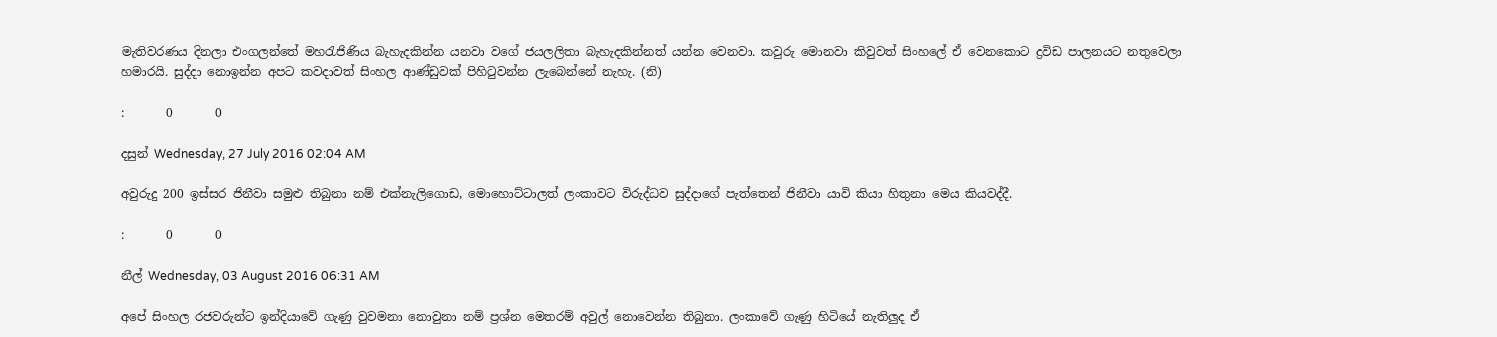මැතිවරණය දිනලා එංගලන්තේ මහරැජිණිය බැහැදකින්න යනවා වගේ ජයලලිතා බැහැදකින්නත් යන්න වෙනවා. කවුරු මොනවා කිවුවත් සිංහලේ ඒ වෙනකොට ද්‍රවිඩ පාලනයට නතුවෙලා හමාරයි. සුද්දා නොඉන්න අපට කවදාවත් සිංහල ආණ්ඩුවක් පිහිටුවන්න ලැබෙන්නේ නැහැ. (නි)

:       0       0

දසුන් Wednesday, 27 July 2016 02:04 AM

අවුරුදු 200 ඉස්සර ජිනීවා සමුළු තිබුනා නම් එක්නැලිගොඩ, මොහොට්ටාලත් ලංකාවට විරුද්ධව සුද්දාගේ පැත්තෙන් ජිනීවා යාවි කියා හිතුනා මෙය කියවද්දී.

:       0       0

නීල් Wednesday, 03 August 2016 06:31 AM

අපේ සිංහල රජවරුන්ට ඉන්දියාවේ ගැණු වුවමනා නොවුනා නම් ප්‍රශ්න මෙතරම් අවුල් නොවෙන්න තිබුනා. ලංකාවේ ගැණු හිටියේ නැතිලුද ඒ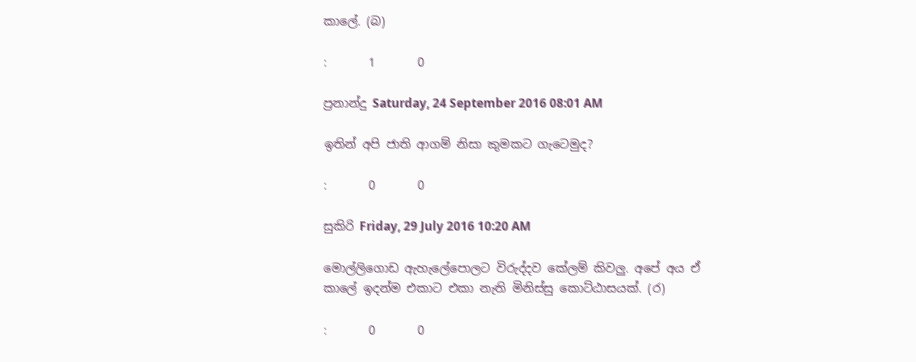කාලේ. (බ)

:       1       0

ප්‍රනාන්දු Saturday, 24 September 2016 08:01 AM

ඉතින් අපි ජාති ආගම් නිසා කුමකට ගැටෙමුද?

:       0       0

සුකිරි Friday, 29 July 2016 10:20 AM

මොල්ලිගොඩ ඇහැලේපොලට විරුද්දව කේලම් කිවලු. අපේ අය ඒ කාලේ ඉදන්ම එකාට එකා නැති මිනිස්සු කොට්ඨාසයක්. (ර)

:       0       0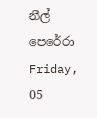නීල් පෙරේරා Friday, 05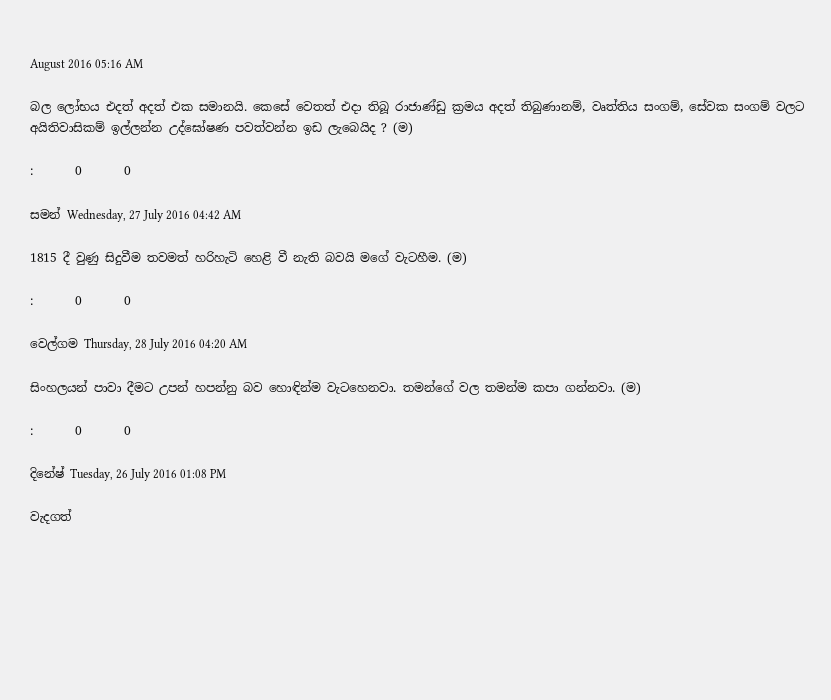August 2016 05:16 AM

බල ලෝභය එදත් අදත් එක සමානයි. කෙසේ වෙතත් එදා තිබූ රාජාණ්ඩු ක්‍රමය අදත් තිබුණානම්, වෘත්තිය සංගම්, සේවක සංගම් වලට අයිතිවාසිකම් ඉල්ලන්න උද්ඝෝෂණ පවත්වන්න ඉඩ ලැබෙයිද ? (ම)

:       0       0

සමන් Wednesday, 27 July 2016 04:42 AM

1815 දී වුණු සිදුවීම තවමත් හරිහැටි හෙළි වී නැති බවයි මගේ වැටහීම. (ම)

:       0       0

වෙල්ගම Thursday, 28 July 2016 04:20 AM

සිංහලයන් පාවා දීමට උපන් හපන්නු බව හොඳින්ම වැටහෙනවා. තමන්ගේ වල තමන්ම කපා ගන්නවා. (ම)

:       0       0

දිනේෂ් Tuesday, 26 July 2016 01:08 PM

වැදගත්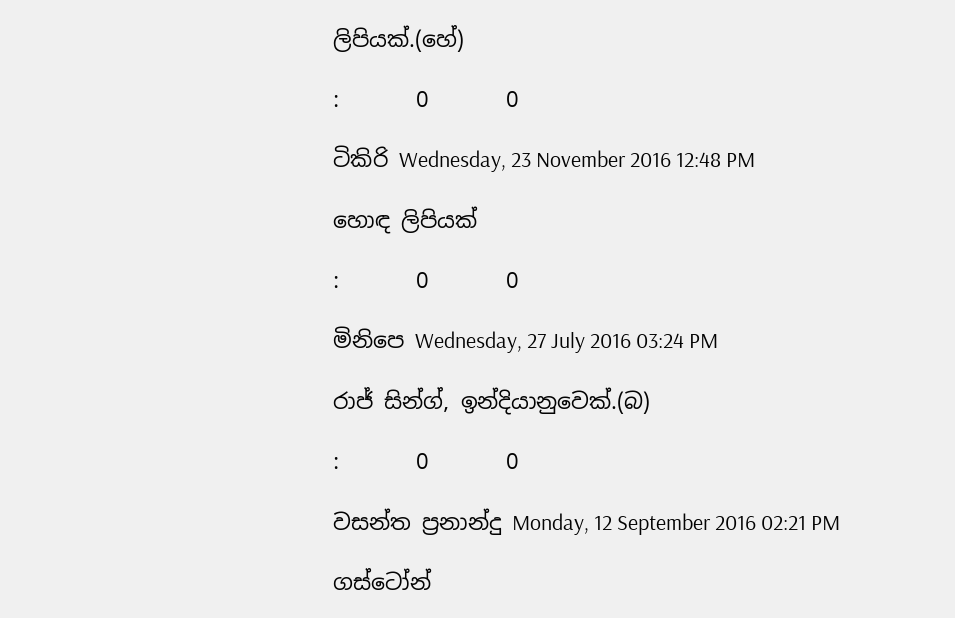ලිපියක්.(හේ)

:       0       0

ටිකිරි Wednesday, 23 November 2016 12:48 PM

හොඳ ලිපියක්

:       0       0

මිනිපෙ Wednesday, 27 July 2016 03:24 PM

රාජ් සින්ග්, ඉන්දියානුවෙක්.(බ)

:       0       0

වසන්ත ප්‍රනාන්දු Monday, 12 September 2016 02:21 PM

ගස්ටෝන්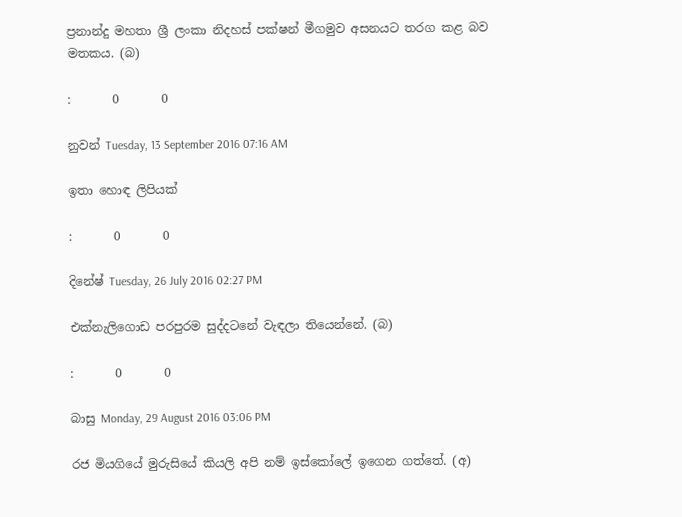ප්‍රනාන්දු මහතා ශ්‍රී ලංකා නිදහස් පක්ෂන් මීගමුව අසනයට තරග කළ බව මතකය. (බ)

:       0       0

නුවන් Tuesday, 13 September 2016 07:16 AM

ඉතා හොඳ ලිපියක්

:       0       0

දිනේෂ් Tuesday, 26 July 2016 02:27 PM

එක්නැලිගොඩ පරපුරම සුද්දටනේ වැඳලා තියෙන්නේ. (බ)

:       0       0

බාසු Monday, 29 August 2016 03:06 PM

රජ මියගියේ මුරුසියේ කියලි අපි නම් ඉස්කෝලේ ඉගෙන ගත්තේ. (අ)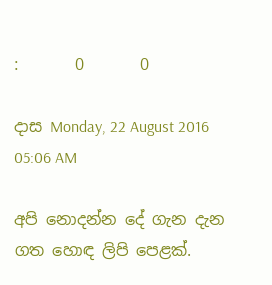:       0       0

දාස Monday, 22 August 2016 05:06 AM

අපි නොදන්න දේ ගැන දැන ගත හොඳ ලිපි පෙළක්.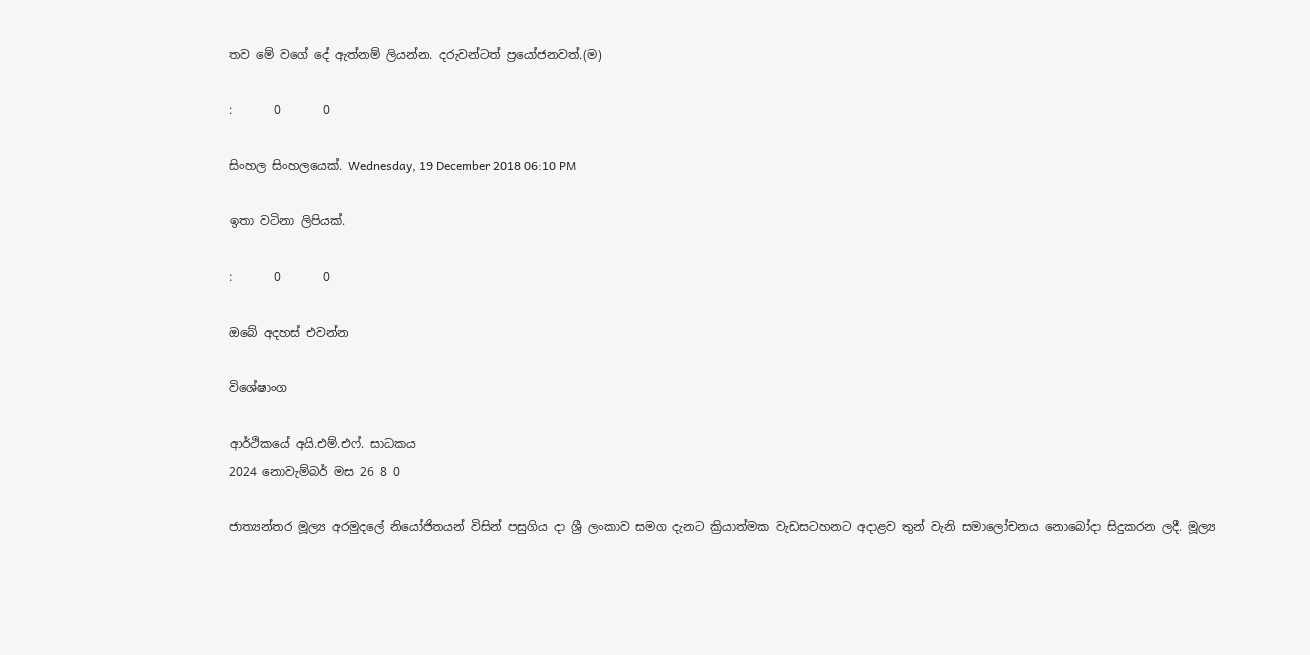තව මේ වගේ දේ ඇත්නම් ලියන්න. දරුවන්ටත් ප්‍රයෝජනවත්.(ම)

:       0       0

සිංහල සිංහලයෙක්. Wednesday, 19 December 2018 06:10 PM

ඉතා වටිනා ලිපියක්.

:       0       0

ඔබේ අදහස් එවන්න

විශේෂාංග

ආර්ථිකයේ අයි.එම්.එෆ්. සාධකය
2024 නොවැම්බර් මස 26 8 0

ජාත්‍යන්තර මූල්‍ය අරමුදලේ නියෝජිතයන් විසින් පසුගිය දා ශ්‍රී ලංකාව සමග දැනට ක්‍රියාත්මක වැඩසටහනට අදාළව තුන් වැනි සමාලෝචනය නොබෝදා සිදුකරන ලදී. මූල්‍ය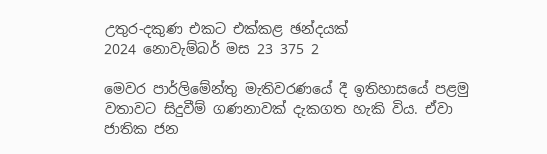උතුර-දකුණ එකට එක්කළ ඡන්දයක්
2024 නොවැම්බර් මස 23 375 2

මෙවර පාර්ලිමේන්තු මැතිවරණයේ දී ඉතිහාසයේ පළමු වතාවට සිදුවීම් ගණනාවක් දැකගත හැකි විය. ඒවා ජාතික ජන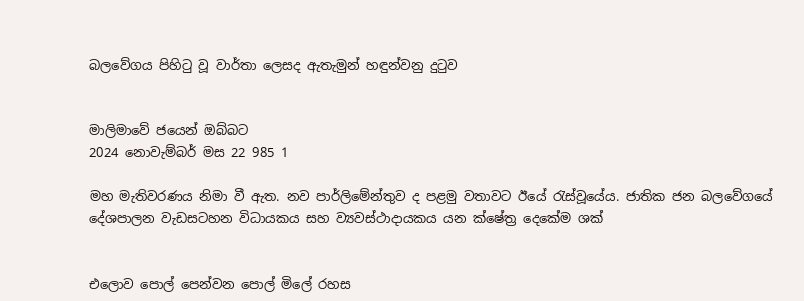බලවේගය පිහිටු වූ වාර්තා ලෙසද ඇතැමුන් හඳුන්වනු දුටුව


මාලිමාවේ ජයෙන් ඔබ්බට
2024 නොවැම්බර් මස 22 985 1

මහ මැතිවරණය නිමා වී ඇත. නව පාර්ලිමේන්තුව ද පළමු වතාවට ඊයේ රැස්වූයේය. ජාතික ජන බලවේගයේ දේශපාලන වැඩසටහන විධායකය සහ ව්‍යවස්ථාදායකය යන ක්ෂේත්‍ර දෙකේම ශක්


එලොව පොල් පෙන්වන පොල් මිලේ රහස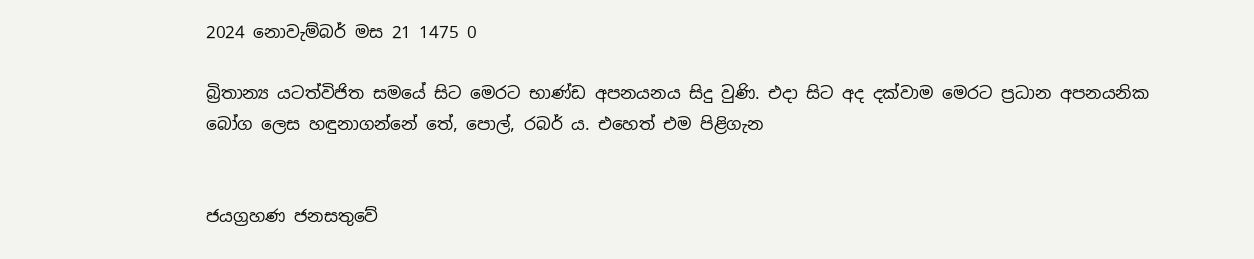2024 නොවැම්බර් මස 21 1475 0

බ්‍රිතාන්‍ය යටත්විජිත සමයේ සිට මෙරට භාණ්ඩ අපනයනය සිදු වුණි. එදා සිට අද දක්වාම මෙරට ප්‍රධාන අපනයනික බෝග ලෙස හඳුනාගන්නේ තේ, පොල්, රබර් ය. එහෙත් එම පිළිගැන


ජයග්‍රහණ ජනසතුවේ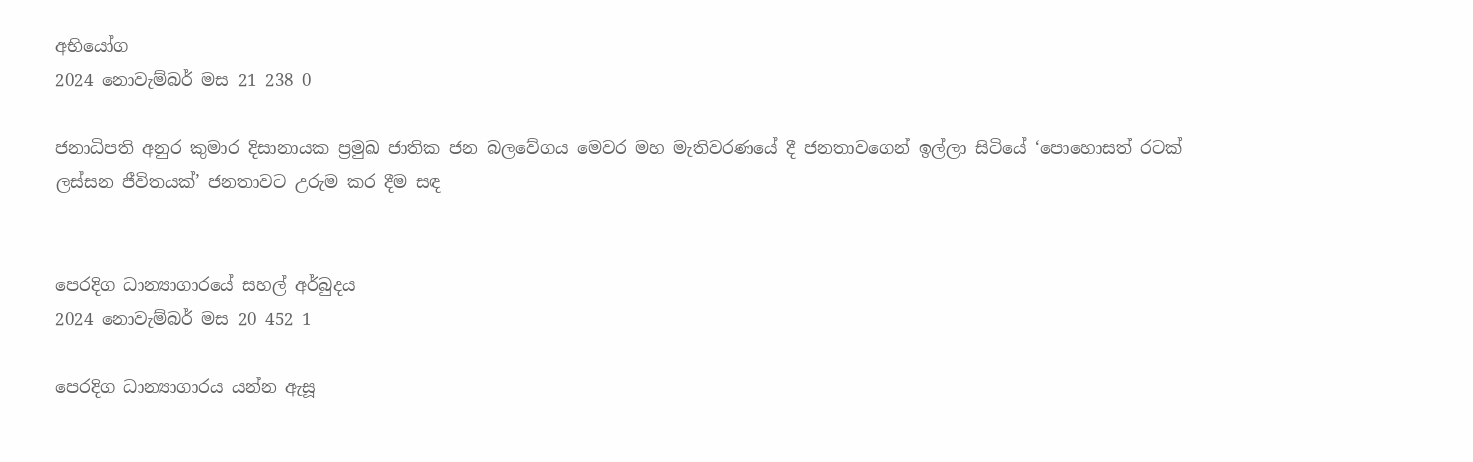අභියෝග
2024 නොවැම්බර් මස 21 238 0

ජනාධිපති අනුර කුමාර දිසානායක ප්‍රමුඛ ජාතික ජන බලවේගය මෙවර මහ මැතිවරණයේ දී ජනතාවගෙන් ඉල්ලා සිටියේ ‘පොහොසත් රටක් ලස්සන ජීවිතයක්’ ජනතාවට උරුම කර දීම සඳ


පෙරදිග ධාන්‍යාගාරයේ සහල් අර්බුදය
2024 නොවැම්බර් මස 20 452 1

පෙරදිග ධාන්‍යාගාරය යන්න ඇසූ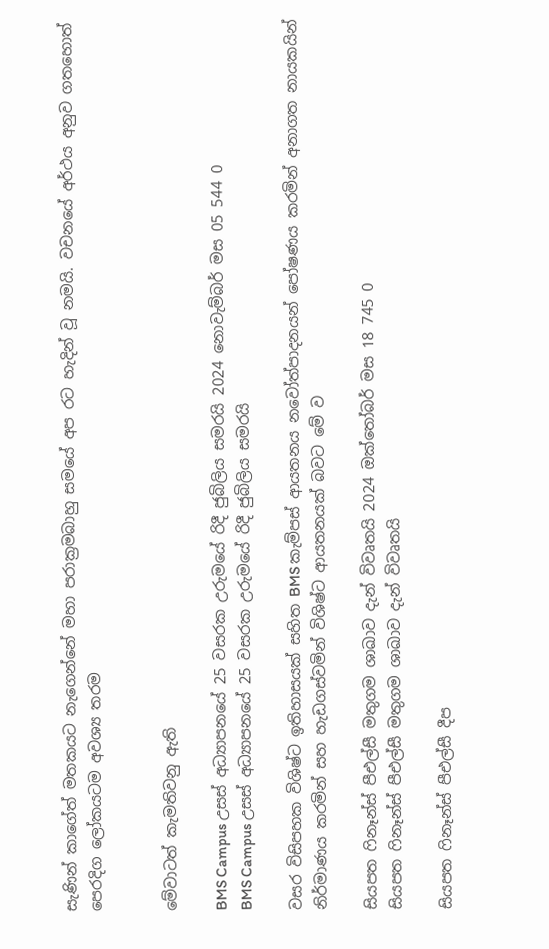සැණින් කාගේත් මතකයට නැගෙන්නේ මහා පරාක්‍රමබාහු සමයේ අප රට හැදින් වූ නමයි. වචනයේ අර්ථය අනුව ගතහොත් පෙරදිග ලෝකයටම අවශ්‍ය තරම


මේවාටත් කැමතිවනු ඇති

BMS Campus උසස් අධ්‍යාපනයේ 25 වසරක උරුමයේ රිදී ජුබිලිය සමරයි 2024 නොවැම්බර් මස 05 544 0
BMS Campus උසස් අධ්‍යාපනයේ 25 වසරක උරුමයේ රිදී ජුබිලිය සමරයි

වසර විසිපහක විශිෂ්ට ඉතිහාසයක් සහිත BMS කැම්පස් ආයතනය නවෝත්පාදනයන් පෝෂණය කරමින් අනාගත නායකයින් නිර්මාණය කරමින් සහ හැඩගස්වමින් විශිෂ්ට ආයතනයක් බවට මේ ව

සියපත ෆිනෑන්ස් පීඑල්සී මතුගම ශාඛාව දැන් විවෘතයි 2024 ඔක්තෝබර් මස 18 745 0
සියපත ෆිනෑන්ස් පීඑල්සී මතුගම ශාඛාව දැන් විවෘතයි

සියපත ෆිනෑන්ස් පීඑල්සී දීප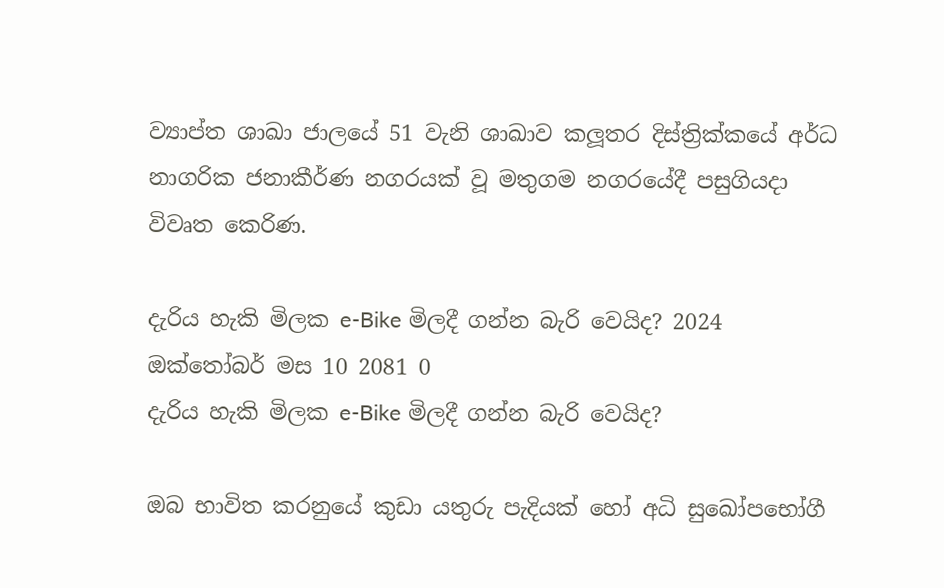ව්‍යාප්ත ශාඛා ජාලයේ 51 වැනි ශාඛාව කලූතර දිස්ත්‍රික්කයේ අර්ධ නාගරික ජනාකීර්ණ නගරයක් වූ මතුගම නගරයේදී පසුගියදා විවෘත කෙරිණ.

දැරිය හැකි මිලක e-Bike මිලදී ගන්න බැරි වෙයිද? 2024 ඔක්තෝබර් මස 10 2081 0
දැරිය හැකි මිලක e-Bike මිලදී ගන්න බැරි වෙයිද?

ඔබ භාවිත කරනුයේ කුඩා යතුරු පැදියක් හෝ අධි සුඛෝපභෝගී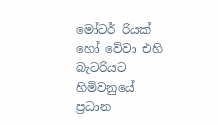මෝටර් රියක් හෝ වේවා එහි බැටරියට හිමිවනුයේ ප්‍රධාන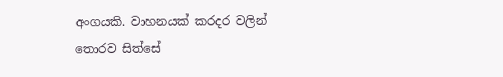අංගයකි. වාහනයක් කරදර වලින් තොරව සිත්සේ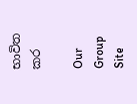භාවිත කර

Our Group Site